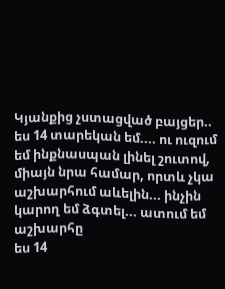Կյանքից չստացված բայցեր..
ես 14 տարեկան եմ.... ու ուզում եմ ինքնասպան լինել շուտով, միայն նրա համար, որտև չկա աշխարհում աևելին... ինչին կարող եմ ձգտել... ատում եմ աշխարհը
ես 14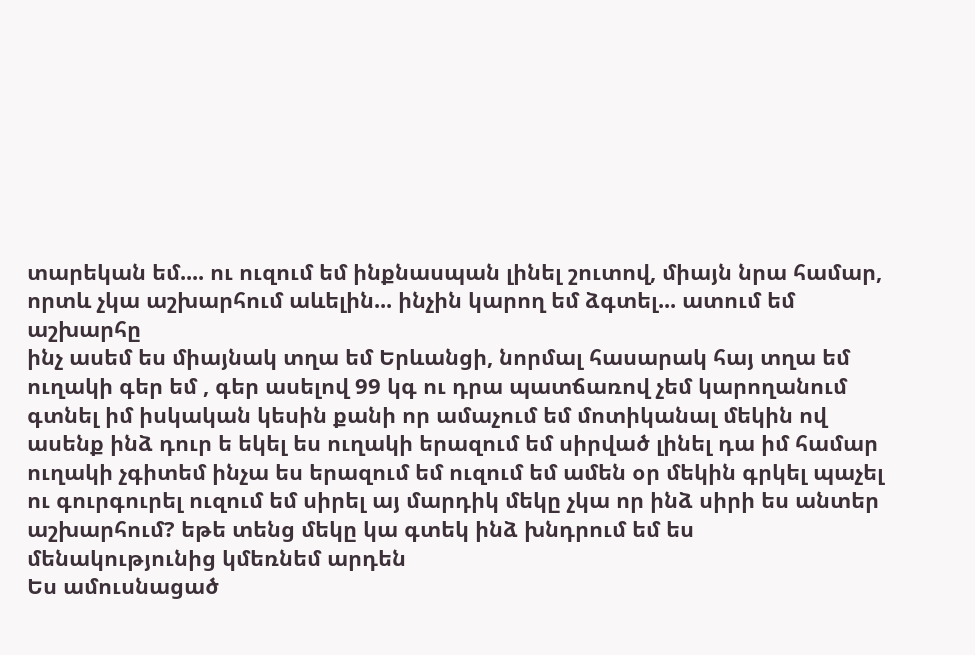տարեկան եմ.... ու ուզում եմ ինքնասպան լինել շուտով, միայն նրա համար, որտև չկա աշխարհում աևելին... ինչին կարող եմ ձգտել... ատում եմ աշխարհը
ինչ ասեմ ես միայնակ տղա եմ Երևանցի, նորմալ հասարակ հայ տղա եմ ուղակի գեր եմ , գեր ասելով 99 կգ ու դրա պատճառով չեմ կարողանում գտնել իմ իսկական կեսին քանի որ ամաչում եմ մոտիկանալ մեկին ով ասենք ինձ դուր ե եկել ես ուղակի երազում եմ սիրված լինել դա իմ համար ուղակի չգիտեմ ինչա ես երազում եմ ուզում եմ ամեն օր մեկին գրկել պաչել ու գուրգուրել ուզում եմ սիրել այ մարդիկ մեկը չկա որ ինձ սիրի ես անտեր աշխարհում? եթե տենց մեկը կա գտեկ ինձ խնդրում եմ ես մենակությունից կմեռնեմ արդեն
Ես ամուսնացած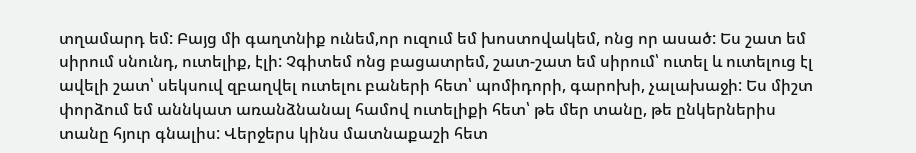տղամարդ եմ: Բայց մի գաղտնիք ունեմ,որ ուզում եմ խոստովակեմ, ոնց որ ասած: Ես շատ եմ սիրում սնունդ, ուտելիք, էլի: Չգիտեմ ոնց բացատրեմ, շատ-շատ եմ սիրում՝ ուտել և ուտելուց էլ ավելի շատ՝ սեկսուվ զբաղվել ուտելու բաների հետ՝ պոմիդորի, գարոխի, չալախաջի: Ես միշտ փորձում եմ աննկատ առանձնանալ համով ուտելիքի հետ՝ թե մեր տանը, թե ընկերներիս տանը հյուր գնալիս: Վերջերս կինս մատնաքաշի հետ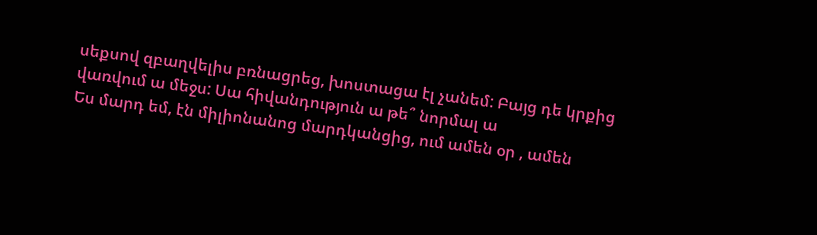սեքսով զբաղվելիս բռնացրեց, խոստացա էլ չանեմ: Բայց դե կրքից վառվում ա մեջս: Սա հիվանդություն ա թե՞ նորմալ ա
Ես մարդ եմ, էն միլիոնանոց մարդկանցից, ում ամեն օր , ամեն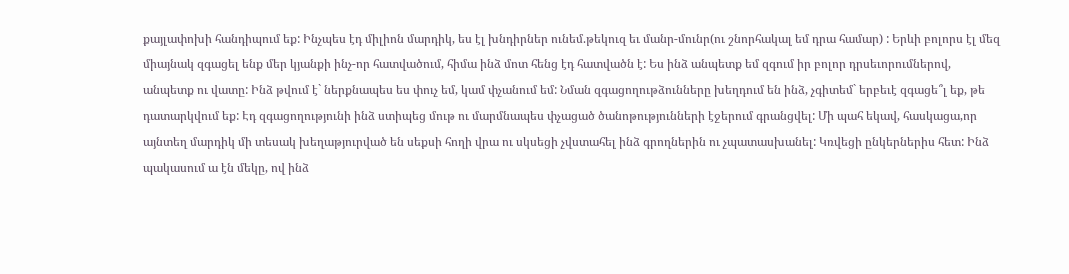քայլափոխի հանդիպում եք: Ինչպես էդ միլիոն մարդիկ, ես էլ խնդիրներ ունեմ.թեկուզ եւ մանր-մունր(ու շնորհակալ եմ դրա համար) : Երևի բոլորս էլ մեզ միայնակ զգացել ենք մեր կյանքի ինչ-որ հատվածում, հիմա ինձ մոտ հենց էդ հատվածն է: Ես ինձ անպետք եմ զգում իր բոլոր դրսեւորումներով, անպետք ու վատը: Ինձ թվում է` ներքնապես ես փուչ եմ, կամ փչանում եմ: Նման զգացողութձունները խեղդում են ինձ, չգիտեմ` երբեւէ զգացե՞լ եք, թե դատարկվում եք: Էդ զգացողությունի ինձ ստիպեց մութ ու մարմնապես փչացած ծանոթությունների էջերում գրանցվել: Մի պահ եկավ, հասկացա,որ այնտեղ մարդիկ մի տեսակ խեղաթյուրված են սեքսի հողի վրա ու սկսեցի չվստահել ինձ գրողներին ու չպատասխանել: Կռվեցի ընկերներիս հետ: Ինձ պակասում ա էն մեկը, ով ինձ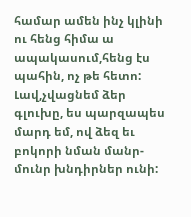համար ամեն ինչ կլինի ու հենց հիմա ա ապակասում,հենց էս պահին, ոչ թե հետո: Լավ,չվացնեմ ձեր գլուխը, ես պարզապես մարդ եմ, ով ձեզ եւ բոկորի նման մանր-մունր խնդիրներ ունի: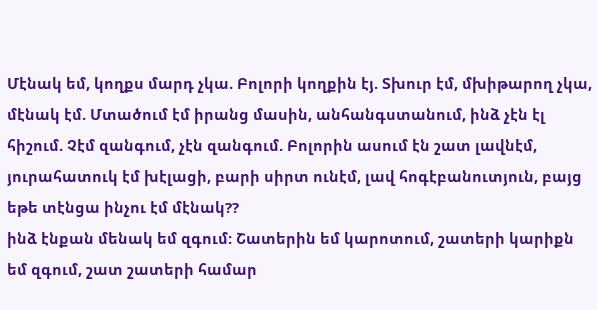Մէնակ եմ, կողքս մարդ չկա. Բոլորի կողքին էյ. Տխուր էմ, մխիթարող չկա, մէնակ էմ. Մտածում էմ իրանց մասին, անհանգստանում, ինձ չէն էլ հիշում. Չէմ զանգում, չէն զանգում. Բոլորին ասում էն շատ լավնէմ, յուրահատուկ էմ խէլացի, բարի սիրտ ունէմ, լավ հոգէբանուտյուն, բայց եթե տէնցա ինչու էմ մէնակ??
ինձ էնքան մենակ եմ զգում: Շատերին եմ կարոտում, շատերի կարիքն եմ զգում, շատ շատերի համար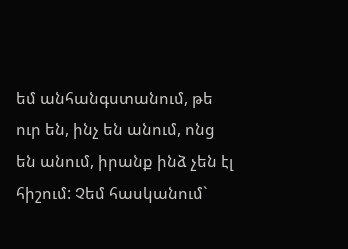եմ անհանգստանում, թե ուր են, ինչ են անում, ոնց են անում, իրանք ինձ չեն էլ հիշում: Չեմ հասկանում`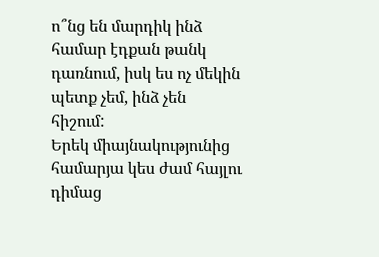ո՞նց են մարդիկ ինձ համար էդքան թանկ դառնում, իսկ ես ոչ մեկին պետք չեմ, ինձ չեն հիշում:
Երեկ միայնակությունից համարյա կես ժամ հայլու դիմաց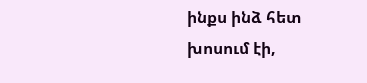ինքս ինձ հետ խոսում էի,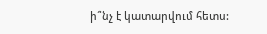ի՞նչ է կատարվում հետս: